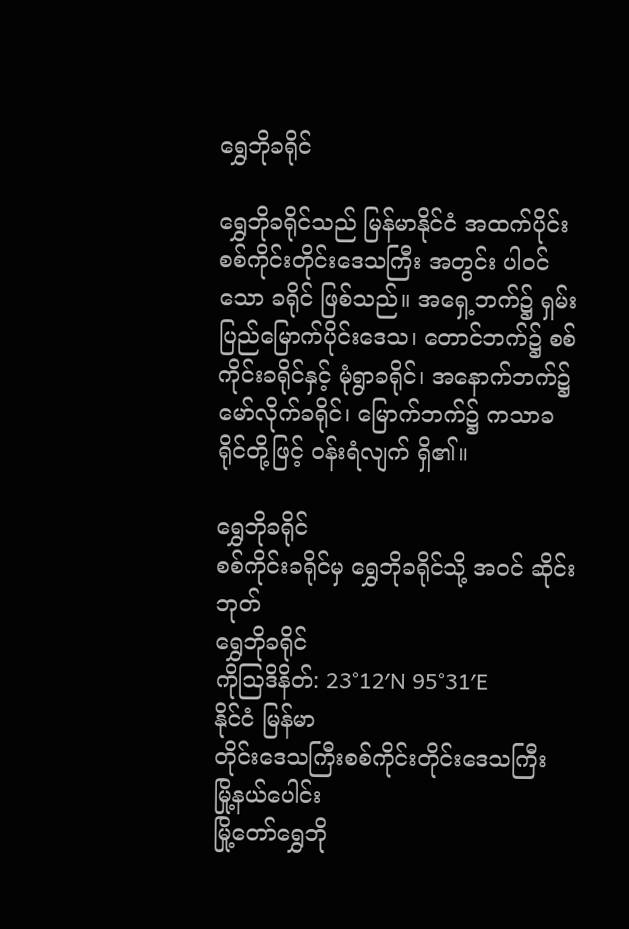ရွှေဘိုခရိုင်

ရွှေဘိုခရိုင်သည် မြန်မာနိုင်ငံ အထက်ပိုင်း စစ်ကိုင်းတိုင်းဒေသကြီး အတွင်း ပါဝင်သော ခရိုင် ဖြစ်သည်။ အရှေ့ဘက်၌ ရှမ်းပြည်မြောက်ပိုင်းဒေသ၊ တောင်ဘက်၌ စစ်ကိုင်းခရိုင်နှင့် မုံရွာခရိုင်၊ အနောက်ဘက်၌ မော်လိုက်ခရိုင်၊ မြောက်ဘက်၌ ကသာခရိုင်တို့ဖြင့် ဝန်းရံလျက် ရှိ၏။

ရွှေဘိုခရိုင်
စစ်ကိုင်းခရိုင်မှ ရွှေဘိုခရိုင်သို့ အဝင် ဆိုင်းဘုတ်
ရွှေဘိုခရိုင်
ကိုဩဒိနိတ်: 23°12′N 95°31′E
နိုင်ငံ မြန်မာ
တိုင်းဒေသကြီးစစ်ကိုင်းတိုင်းဒေသကြီး
မြို့နယ်ပေါင်း
မြို့တော်ရွှေဘို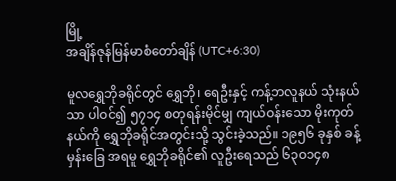မြို့
အချိန်ဇုန်မြန်မာစံတော်ချိန် (UTC+6:30)

မူလရွှေဘိုခရိုင်တွင် ရွှေဘို၊ ရေဦးနှင့် ကန့်ဘလူနယ် သုံးနယ်သာ ပါဝင်၍ ၅၇၁၄ စတုရန်းမိုင်မျှ ကျယ်ဝန်းသော မိုးကုတ်နယ်ကို ရွှေဘိုခရိုင်အတွင်းသို့ သွင်းခဲ့သည်။ ၁၉၅၆ ခုနှစ် ခန့်မှန်းခြေ အရမူ ရွှေဘိုခရိုင်၏ လူဦးရေသည် ၆၃ဝ၁၄၈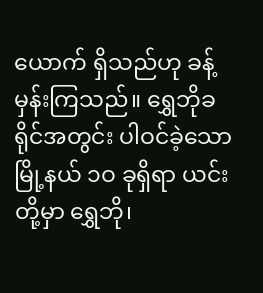ယောက် ရှိသည်ဟု ခန့်မှန်းကြသည်။ ရွှေဘိုခရိုင်အတွင်း ပါဝင်ခဲ့သော မြို့နယ် ၁ဝ ခုရှိရာ ယင်းတို့မှာ ရွှေဘို၊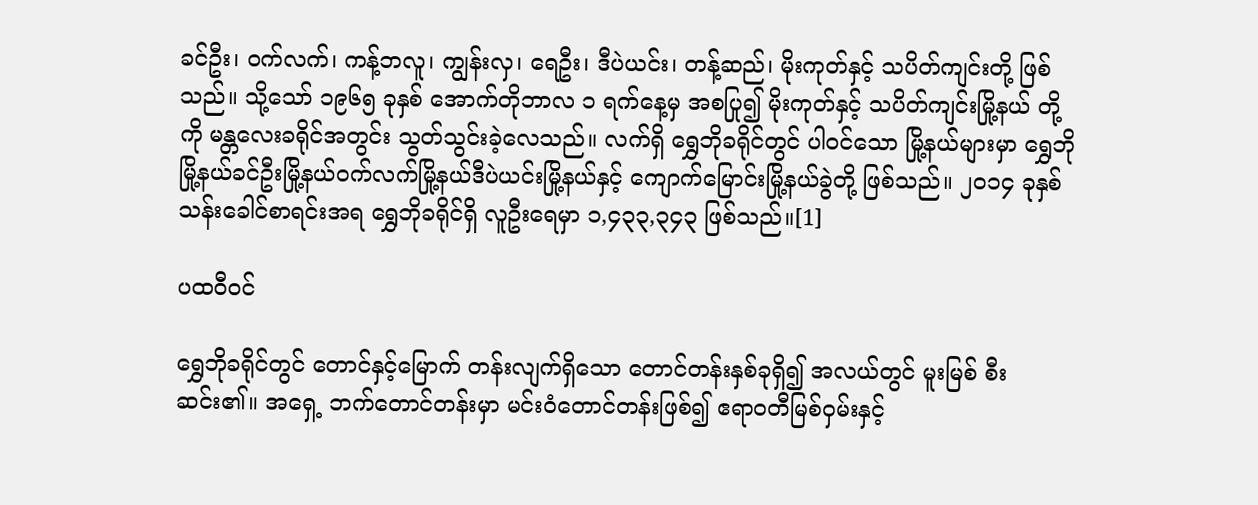ခင်ဦး၊ ဝက်လက်၊ ကန့်ဘလူ၊ ကျွန်းလှ၊ ရေဦး၊ ဒီပဲယင်း၊ တန့်ဆည်၊ မိုးကုတ်နှင့် သပိတ်ကျင်းတို့ ဖြစ်သည်။ သို့သော် ၁၉၆၅ ခုနှစ် အောက်တိုဘာလ ၁ ရက်နေ့မှ အစပြု၍ မိုးကုတ်နှင့် သပိတ်ကျင်းမြို့နယ် တို့ကို မန္တလေးခရိုင်အတွင်း သွတ်သွင်းခဲ့လေသည်။ လက်ရှိ ရွှေဘိုခရိုင်တွင် ပါဝင်သော မြို့နယ်များမှာ ရွှေဘိုမြို့နယ်ခင်ဦးမြို့နယ်ဝက်လက်မြို့နယ်ဒီပဲယင်းမြို့နယ်နှင့် ကျောက်မြောင်းမြို့နယ်ခွဲတို့ ဖြစ်သည်။ ၂၀၁၄ ခုနှစ် သန်းခေါင်စာရင်းအရ ရွှေဘိုခရိုင်ရှိ လူဦးရေမှာ ၁,၄၃၃,၃၄၃ ဖြစ်သည်။[1]

ပထဝီဝင်

ရွှေဘိုခရိုင်တွင် တောင်နှင့်မြောက် တန်းလျက်ရှိသော တောင်တန်းနှစ်ခုရှိ၍ အလယ်တွင် မူးမြစ် စီးဆင်း၏။ အရှေ့ ဘက်တောင်တန်းမှာ မင်းဝံတောင်တန်းဖြစ်၍ ဧရာဝတီမြစ်ဝှမ်းနှင့်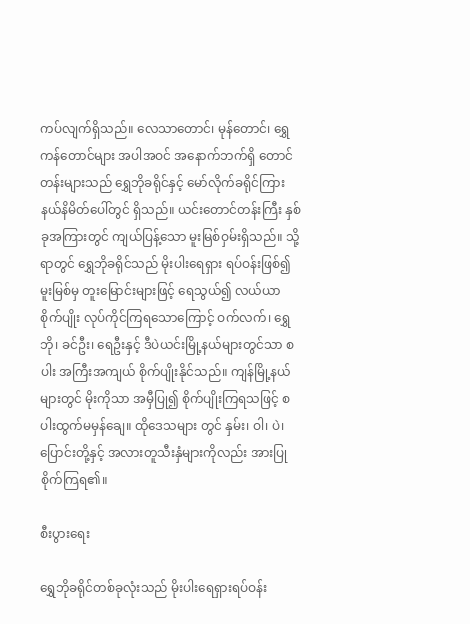ကပ်လျက်ရှိသည်။ လေသာတောင်၊ မုန်တောင်၊ ရွှေကန်တောင်များ အပါအဝင် အနောက်ဘက်ရှိ တောင်တန်းများသည် ရွှေဘိုခရိုင်နှင့် မော်လိုက်ခရိုင်ကြား နယ်နိမိတ်ပေါ်တွင် ရှိသည်။ ယင်းတောင်တန်းကြီး နှစ်ခုအကြားတွင် ကျယ်ပြန့်သော မူးမြစ်ဝှမ်းရှိသည်။ သို့ရာတွင် ရွှေဘိုခရိုင်သည် မိုးပါးရေရှား ရပ်ဝန်းဖြစ်၍ မူးမြစ်မှ တူးမြောင်းများဖြင့် ရေသွယ်၍ လယ်ယာစိုက်ပျိုး လုပ်ကိုင်ကြရသောကြောင့် ဝက်လက်၊ ရွှေဘို၊ ခင်ဦး၊ ရေဦးနှင့် ဒီပဲယင်းမြို့နယ်များတွင်သာ စပါး အကြီးအကျယ် စိုက်ပျိုးနိုင်သည်။ ကျန်မြို့နယ်များတွင် မိုးကိုသာ အမှီပြု၍ စိုက်ပျိုးကြရသဖြင့် စပါးထွက်မမှန်ချေ။ ထိုဒေသများ တွင် နှမ်း၊ ဝါ၊ ပဲ၊ ပြောင်းတို့နှင့် အလားတူသီးနှံများကိုလည်း အားပြုစိုက်ကြရ၏။

စီးပွားရေး

ရွှေဘိုခရိုင်တစ်ခုလုံးသည် မိုးပါးရေရှားရပ်ဝန်း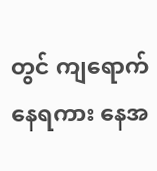တွင် ကျရောက်နေရကား နေအ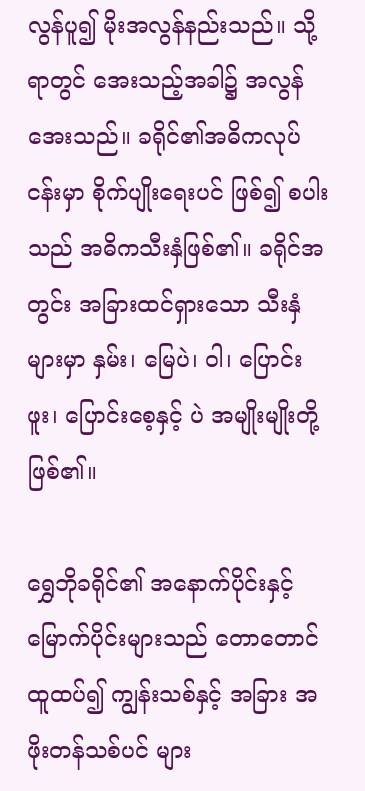လွန်ပူ၍ မိုးအလွန်နည်းသည်။ သို့ရာတွင် အေးသည့်အခါ၌ အလွန်အေးသည်။ ခရိုင်၏အဓိကလုပ်ငန်းမှာ စိုက်ပျိုးရေးပင် ဖြစ်၍ စပါး သည် အဓိကသီးနှံဖြစ်၏။ ခရိုင်အတွင်း အခြားထင်ရှားသော သီးနှံများမှာ နှမ်း၊ မြေပဲ၊ ဝါ၊ ပြောင်းဖူး၊ ပြောင်းစေ့နှင့် ပဲ အမျိုးမျိုးတို့ ဖြစ်၏။

ရွှေဘိုခရိုင်၏ အနောက်ပိုင်းနှင့် မြောက်ပိုင်းများသည် တောတောင်ထူထပ်၍ ကျွန်းသစ်နှင့် အခြား အဖိုးတန်သစ်ပင် များ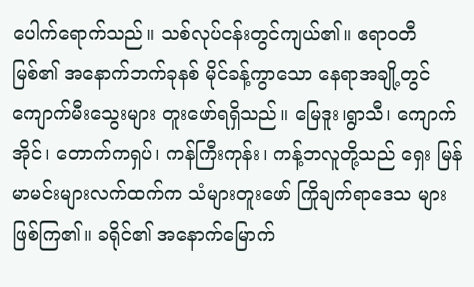ပေါက်ရောက်သည်။ သစ်လုပ်ငန်းတွင်ကျယ်၏။ ဧရာဝတီ မြစ်၏ အနောက်ဘက်ခုနစ် မိုင်ခန့်ကွာသော နေရာအချို့တွင် ကျောက်မီးသွေးများ တူးဖော်ရရှိသည်။ မြေဒူး၊ရွာသီ၊ ကျောက် အိုင်၊ တောက်ကရှပ်၊ ကန်ကြီးကုန်း၊ ကန့်ဘလူတို့သည် ရှေး မြန်မာမင်းများလက်ထက်က သံများတူးဖော် ကြိုချက်ရာဒေသ များ ဖြစ်ကြ၏။ ခရိုင်၏ အနောက်မြောက်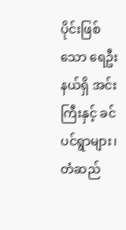ပိုင်းဖြစ်သော ရေဦး နယ်ရှိ အင်းကြီးနှင့် ခင်ပင်ရွာများ၊ တံဆည်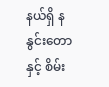နယ်ရှိ နနွင်းတော နှင့် စိမ်း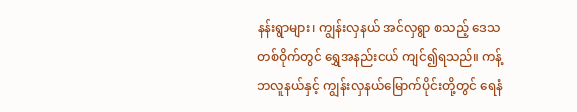နန်းရွာများ၊ ကျွန်းလှနယ် အင်လှရွာ စသည့် ဒေသ တစ်ဝိုက်တွင် ရွှေအနည်းငယ် ကျင်၍ရသည်။ ကန့်ဘလူနယ်နှင့် ကျွန်းလှနယ်မြောက်ပိုင်းတို့တွင် ရေနံ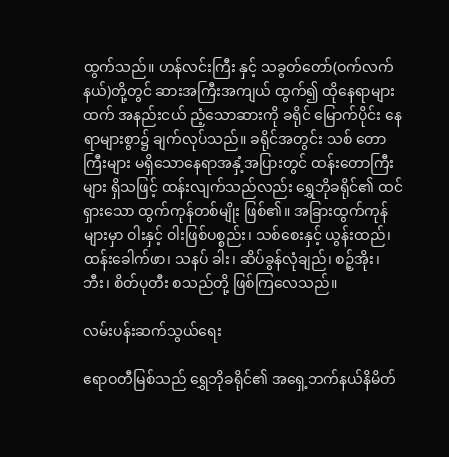ထွက်သည်။ ဟန်လင်းကြီး နှင့် သခွတ်တော်(ဝက်လက်နယ်)တို့တွင် ဆားအကြီးအကျယ် ထွက်၍ ထိုနေရာများထက် အနည်းငယ် ညံ့သောဆားကို ခရိုင် မြောက်ပိုင်း နေရာများစွာ၌ ချက်လုပ်သည်။ ခရိုင်အတွင်း သစ် တောကြီးများ မရှိသောနေရာအနှံ့အပြားတွင် ထန်းတောကြီးများ ရှိသဖြင့် ထန်းလျက်သည်လည်း ရွှေဘိုခရိုင်၏ ထင်ရှားသော ထွက်ကုန်တစ်မျိုး ဖြစ်၏။ အခြားထွက်ကုန်များမှာ ဝါးနှင့် ဝါးဖြစ်ပစ္စည်း၊ သစ်စေးနှင့် ယွန်းထည်၊ ထန်းခေါက်ဖာ၊ သနပ် ခါး၊ ဆိပ်ခွန်လုံချည်၊ စဉ့်အိုး၊ ဘီး၊ စိတ်ပုတီး စသည်တို့ ဖြစ်ကြလေသည်။

လမ်းပန်းဆက်သွယ်ရေး

ဧရာဝတီမြစ်သည် ရွှေဘိုခရိုင်၏ အရှေ့ဘက်နယ်နိမိတ်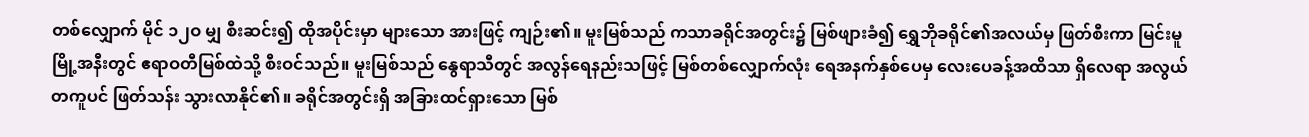တစ်လျှောက် မိုင် ၁၂ဝ မျှ စီးဆင်း၍ ထိုအပိုင်းမှာ များသော အားဖြင့် ကျဉ်း၏။ မူးမြစ်သည် ကသာခရိုင်အတွင်း၌ မြစ်ဖျားခံ၍ ရွှေဘိုခရိုင်၏အလယ်မှ ဖြတ်စီးကာ မြင်းမူမြို့အနီးတွင် ဧရာဝတီမြစ်ထဲသို့ စီးဝင်သည်။ မူးမြစ်သည် နွေရာသီတွင် အလွန်ရေနည်းသဖြင့် မြစ်တစ်လျှောက်လုံး ရေအနက်နှစ်ပေမှ လေးပေခန့်အထိသာ ရှိလေရာ အလွယ်တကူပင် ဖြတ်သန်း သွားလာနိုင်၏။ ခရိုင်အတွင်းရှိ အခြားထင်ရှားသော မြစ်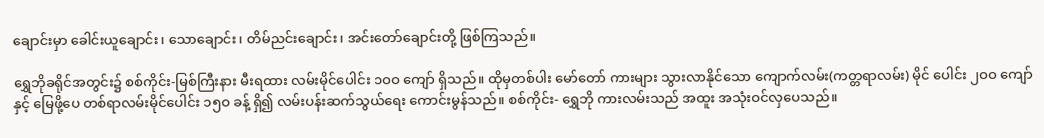ချောင်းမှာ ခေါင်းယူချောင်း၊ သောချောင်း၊ တိမ်ညင်းချောင်း၊ အင်းတော်ချောင်းတို့ ဖြစ်ကြသည်။

ရွှေဘိုခရိုင်အတွင်း၌ စစ်ကိုင်း-မြစ်ကြီးနား မီးရထား လမ်းမိုင်ပေါင်း ၁ဝဝ ကျော် ရှိသည်။ ထိုမှတစ်ပါး မော်တော် ကားများ သွားလာနိုင်သော ကျောက်လမ်း(ကတ္တရာလမ်း) မိုင် ပေါင်း ၂ဝဝ ကျော်နှင့် မြေဖို့ပေ တစ်ရာလမ်းမိုင်ပေါင်း ၁၅ဝ ခန့် ရှိ၍ လမ်းပန်းဆက်သွယ်ရေး ကောင်းမွန်သည်။ စစ်ကိုင်း- ရွှေဘို ကားလမ်းသည် အထူး အသုံးဝင်လှပေသည်။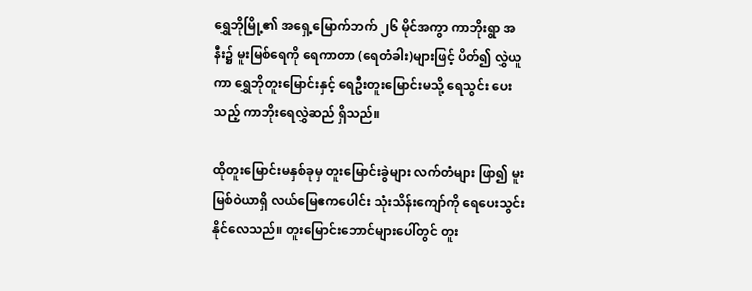ရွှေဘိုမြို့၏ အရှေ့မြောက်ဘက် ၂၆ မိုင်အကွာ ကာဘိုးရွာ အနီး၌ မူးမြစ်ရေကို ရေကာတာ (ရေတံခါး)များဖြင့် ပိတ်၍ လွှဲယူကာ ရွှေဘိုတူးမြောင်းနှင့် ရေဦးတူးမြောင်းမသို့ ရေသွင်း ပေးသည့် ကာဘိုးရေလွှဲဆည် ရှိသည်။

ထိုတူးမြောင်းမနှစ်ခုမှ တူးမြောင်းခွဲများ လက်တံများ ဖြာ၍ မူးမြစ်ဝဲယာရှိ လယ်မြေဧကပေါင်း သုံးသိန်းကျော်ကို ရေပေးသွင်းနိုင်လေသည်။ တူးမြောင်းဘောင်များပေါ်တွင် တူး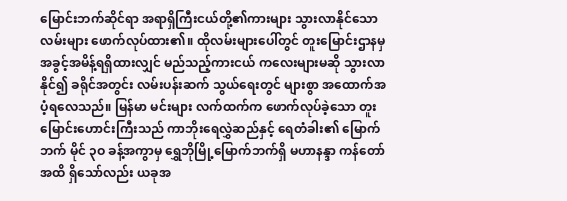မြောင်းဘက်ဆိုင်ရာ အရာရှိကြီးငယ်တို့၏ကားများ သွားလာနိုင်သောလမ်းများ ဖောက်လုပ်ထား၏။ ထိုလမ်းများပေါ်တွင် တူးမြောင်းဌာနမှ အခွင့်အမိန့်ရရှိထားလျှင် မည်သည့်ကားငယ် ကလေးများမဆို သွားလာနိုင်၍ ခရိုင်အတွင်း လမ်းပန်းဆက် သွယ်ရေးတွင် များစွာ အထောက်အပံ့ရလေသည်။ မြန်မာ မင်းများ လက်ထက်က ဖောက်လုပ်ခဲ့သော တူးမြောင်းဟောင်းကြီးသည် ကာဘိုးရေလွှဲဆည်နှင့် ရေတံခါး၏ မြောက်ဘက် မိုင် ၃ဝ ခန့်အကွာမှ ရွှေဘိုမြို့မြောက်ဘက်ရှိ မဟာနန္ဒာ ကန်တော်အထိ ရှိသော်လည်း ယခုအ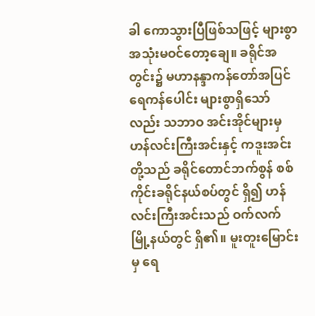ခါ ကောသွားပြီဖြစ်သဖြင့် များစွာ အသုံးမဝင်တော့ချေ။ ခရိုင်အတွင်း၌ မဟာနန္ဒာကန်တော်အပြင် ရေကန်ပေါင်း များစွာရှိသော်လည်း သဘာဝ အင်းအိုင်များမှ ဟန်လင်းကြီးအင်းနှင့် ကဒူးအင်းတို့သည် ခရိုင်တောင်ဘက်စွန် စစ်ကိုင်းခရိုင်နယ်စပ်တွင် ရှိ၍ ဟန်လင်းကြီးအင်းသည် ဝက်လက်မြို့နယ်တွင် ရှိ၏။ မူးတူးမြောင်းမှ ရေ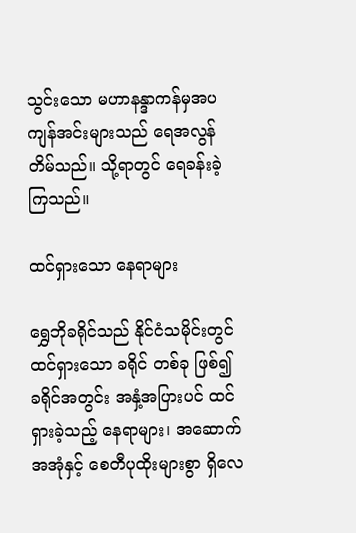သွင်းသော မဟာနန္ဒာကန်မှအပ ကျန်အင်းများသည် ရေအလွန် တိမ်သည်။ သို့ရာတွင် ရေခန်းခဲ့ကြသည်။

ထင်ရှားသော နေရာများ

ရွှေဘိုခရိုင်သည် နိုင်ငံသမိုင်းတွင် ထင်ရှားသော ခရိုင် တစ်ခု ဖြစ်၍ ခရိုင်အတွင်း အနှံ့အပြားပင် ထင်ရှားခဲ့သည့် နေရာများ၊ အဆောက်အအုံနှင့် စေတီပုထိုးများစွာ ရှိလေ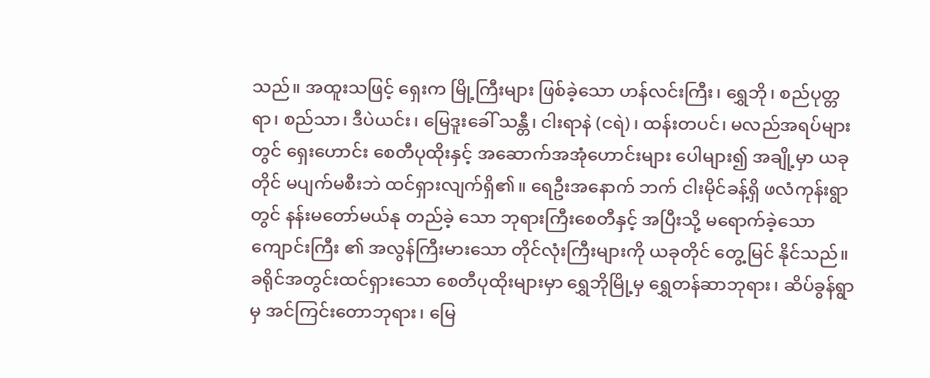သည်။ အထူးသဖြင့် ရှေးက မြို့ကြီးများ ဖြစ်ခဲ့သော ဟန်လင်းကြီး၊ ရွှေဘို၊ စည်ပုတ္တရာ၊ စည်သာ၊ ဒီပဲယင်း၊ မြေဒူးခေါ် သန္တီ၊ ငါးရာနဲ (ငရဲ)၊ ထန်းတပင်၊ မလည်အရပ်များတွင် ရှေးဟောင်း စေတီပုထိုးနှင့် အဆောက်အအုံဟောင်းများ ပေါများ၍ အချို့မှာ ယခုတိုင် မပျက်မစီးဘဲ ထင်ရှားလျက်ရှိ၏။ ရေဦးအနောက် ဘက် ငါးမိုင်ခန့်ရှိ ဖလံကုန်းရွာတွင် နန်းမတော်မယ်နု တည်ခဲ့ သော ဘုရားကြီးစေတီနှင့် အပြီးသို့ မရောက်ခဲ့သောကျောင်းကြီး ၏ အလွန်ကြီးမားသော တိုင်လုံးကြီးများကို ယခုတိုင် တွေ့မြင် နိုင်သည်။ ခရိုင်အတွင်းထင်ရှားသော စေတီပုထိုးများမှာ ရွှေဘိုမြို့မှ ရွှေတန်ဆာဘုရား၊ ဆိပ်ခွန်ရွာမှ အင်ကြင်းတောဘုရား၊ မြေ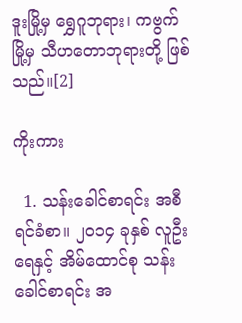ဒူးမြို့မှ ရွှေဂူဘုရား၊ ကဗွက်မြို့မှ သီဟတောဘုရားတို့ ဖြစ်သည်။[2]

ကိုးကား

  1. သန်းခေါင်စာရင်း အစီရင်ခံစာ။ ၂၀၁၄ ခုနှစ် လူဦးရေနှင့် အိမ်ထောင်စု သန်းခေါင်စာရင်း အ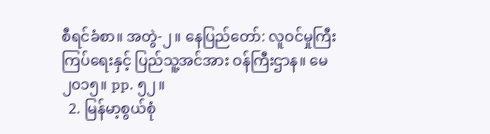စီရင်ခံစာ။ အတွဲ-၂။ နေပြည်တော်: လူဝင်မှုကြီးကြပ်ရေးနှင့် ပြည်သူ့အင်အား ဝန်ကြီးဌာန။ မေ ၂၀၁၅။ pp. ၅၂။
  2. မြန်မာ့စွယ်စုံ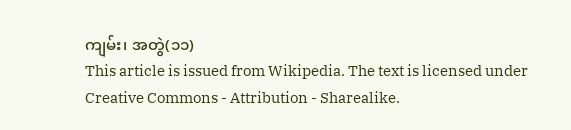ကျမ်း၊ အတွဲ(၁၁)
This article is issued from Wikipedia. The text is licensed under Creative Commons - Attribution - Sharealike.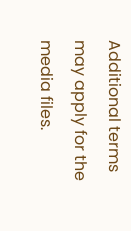Additional terms may apply for the media files.